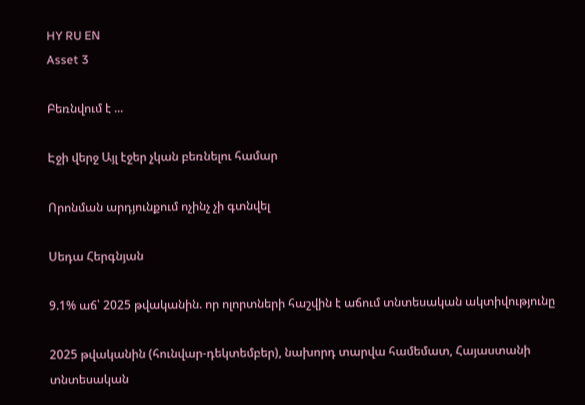HY RU EN
Asset 3

Բեռնվում է ...

Էջի վերջ Այլ էջեր չկան բեռնելու համար

Որոնման արդյունքում ոչինչ չի գտնվել

Սեդա Հերգնյան

9.1% աճ՝ 2025 թվականին. որ ոլորտների հաշվին է աճում տնտեսական ակտիվությունը

2025 թվականին (հունվար-դեկտեմբեր), նախորդ տարվա համեմատ, Հայաստանի տնտեսական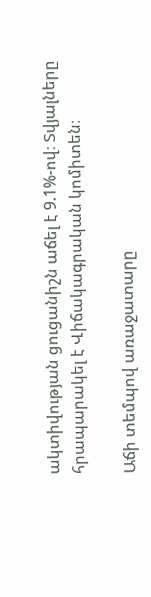ակտիվության ցուցանիշն աճել է 9.1%-ով։ Տվյալները հրապարակել է Վիճակագրական կոմիտեն։

Աճի տեմպով առաջատարը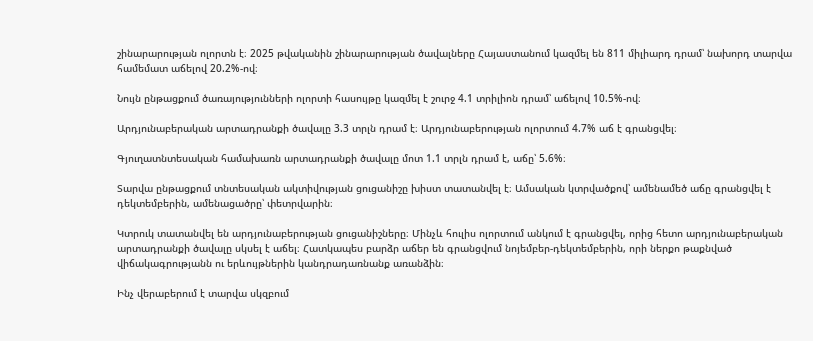շինարարության ոլորտն է։ 2025 թվականին շինարարության ծավալները Հայաստանում կազմել են 811 միլիարդ դրամ՝ նախորդ տարվա համեմատ աճելով 20.2%-ով։

Նույն ընթացքում ծառայությունների ոլորտի հասույթը կազմել է շուրջ 4.1 տրիլիոն դրամ՝ աճելով 10.5%-ով։

Արդյունաբերական արտադրանքի ծավալը 3.3 տրլն դրամ է։ Արդյունաբերության ոլորտում 4.7% աճ է գրանցվել։

Գյուղատնտեսական համախառն արտադրանքի ծավալը մոտ 1.1 տրլն դրամ է, աճը՝ 5.6%։

Տարվա ընթացքում տնտեսական ակտիվության ցուցանիշը խիստ տատանվել է։ Ամսական կտրվածքով՝ ամենամեծ աճը գրանցվել է դեկտեմբերին, ամենացածրը՝ փետրվարին։

Կտրուկ տատանվել են արդյունաբերության ցուցանիշները։ Մինչև հուլիս ոլորտում անկում է գրանցվել, որից հետո արդյունաբերական արտադրանքի ծավալը սկսել է աճել։ Հատկապես բարձր աճեր են գրանցվում նոյեմբեր-դեկտեմբերին, որի ներքո թաքնված վիճակագրությանն ու երևույթներին կանդրադառնանք առանձին։

Ինչ վերաբերում է տարվա սկզբում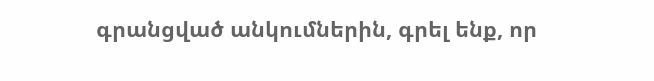գրանցված անկումներին, գրել ենք, որ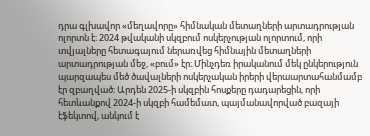դրա գլխավոր «մեղավորը» հիմնական մետաղների արտադրության ոլորտն է։ 2024 թվականի սկզբում ոսկերչության ոլորտում, որի տվյալները հետագայում ներառվեց հիմնային մետաղների արտադրության մեջ, «բում» էր։ Մինչդեռ իրականում մեկ ընկերություն պարզապես մեծ ծավալների ոսկերչական իրերի վերաարտահանմամբ էր զբաղված։ Արդեն 2025-ի սկզբին հոսքերը դադարեցին, որի հետևանքով 2024-ի սկզբի համեմատ, պայմանավորված բազայի էֆեկտով, անկում է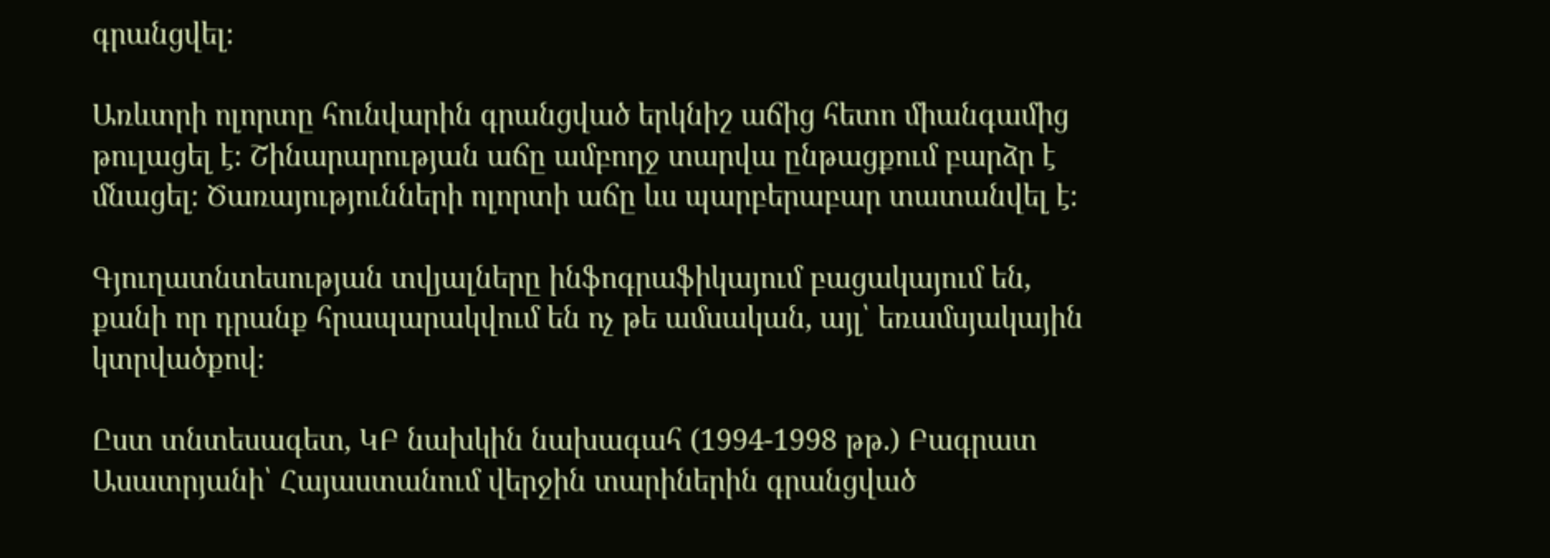գրանցվել։

Առևտրի ոլորտը հունվարին գրանցված երկնիշ աճից հետո միանգամից թուլացել է։ Շինարարության աճը ամբողջ տարվա ընթացքում բարձր է մնացել։ Ծառայությունների ոլորտի աճը ևս պարբերաբար տատանվել է։

Գյուղատնտեսության տվյալները ինֆոգրաֆիկայում բացակայում են, քանի որ դրանք հրապարակվում են ոչ թե ամսական, այլ՝ եռամսյակային կտրվածքով։

Ըստ տնտեսագետ, ԿԲ նախկին նախագահ (1994-1998 թթ.) Բագրատ Ասատրյանի՝ Հայաստանում վերջին տարիներին գրանցված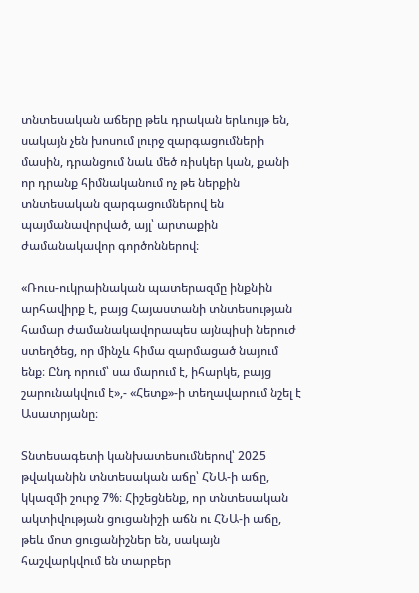տնտեսական աճերը թեև դրական երևույթ են, սակայն չեն խոսում լուրջ զարգացումների մասին, դրանցում նաև մեծ ռիսկեր կան, քանի որ դրանք հիմնականում ոչ թե ներքին տնտեսական զարգացումներով են պայմանավորված, այլ՝ արտաքին ժամանակավոր գործոններով։

«Ռուս-ուկրաինական պատերազմը ինքնին արհավիրք է, բայց Հայաստանի տնտեսության համար ժամանակավորապես այնպիսի ներուժ ստեղծեց, որ մինչև հիմա զարմացած նայում ենք։ Ընդ որում՝ սա մարում է, իհարկե, բայց շարունակվում է»,- «Հետք»-ի տեղավարում նշել է Ասատրյանը։

Տնտեսագետի կանխատեսումներով՝ 2025 թվականին տնտեսական աճը՝ ՀՆԱ-ի աճը, կկազմի շուրջ 7%։ Հիշեցնենք, որ տնտեսական ակտիվության ցուցանիշի աճն ու ՀՆԱ-ի աճը, թեև մոտ ցուցանիշներ են, սակայն հաշվարկվում են տարբեր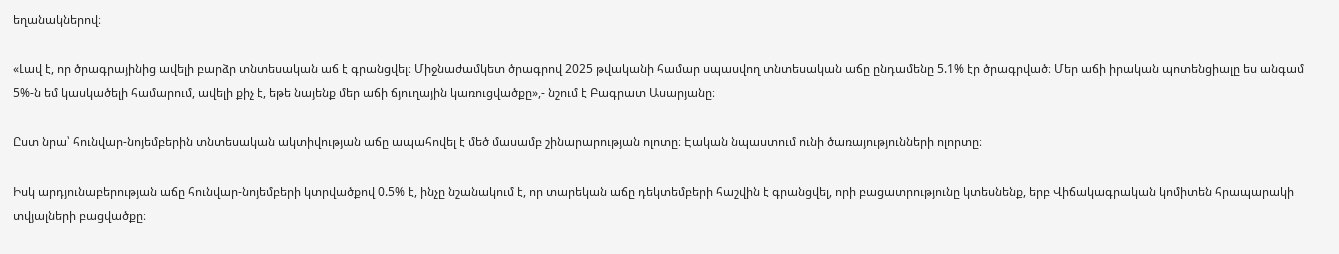եղանակներով։

«Լավ է, որ ծրագրայինից ավելի բարձր տնտեսական աճ է գրանցվել։ Միջնաժամկետ ծրագրով 2025 թվականի համար սպասվող տնտեսական աճը ընդամենը 5.1% էր ծրագրված։ Մեր աճի իրական պոտենցիալը ես անգամ 5%-ն եմ կասկածելի համարում, ավելի քիչ է, եթե նայենք մեր աճի ճյուղային կառուցվածքը»,- նշում է Բագրատ Ասարյանը։

Ըստ նրա՝ հունվար-նոյեմբերին տնտեսական ակտիվության աճը ապահովել է մեծ մասամբ շինարարության ոլոտը։ Էական նպաստում ունի ծառայությունների ոլորտը։

Իսկ արդյունաբերության աճը հունվար-նոյեմբերի կտրվածքով 0.5% է, ինչը նշանակում է, որ տարեկան աճը դեկտեմբերի հաշվին է գրանցվել, որի բացատրությունը կտեսնենք, երբ Վիճակագրական կոմիտեն հրապարակի տվյալների բացվածքը։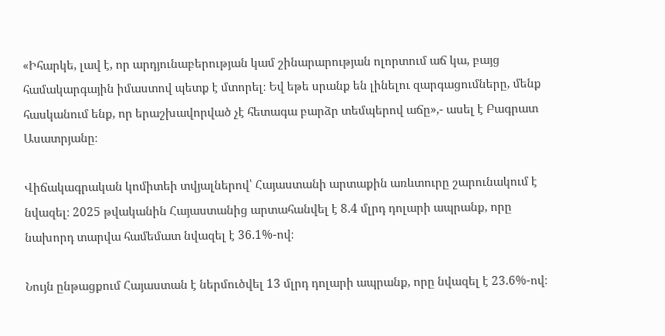«Իհարկե, լավ է, որ արդյունաբերության կամ շինարարության ոլորտում աճ կա, բայց համակարգային իմաստով պետք է մտորել։ Եվ եթե սրանք են լինելու զարգացումները, մենք հասկանում ենք, որ երաշխավորված չէ հետագա բարձր տեմպերով աճը»,- ասել է Բագրատ Ասատրյանը։

Վիճակագրական կոմիտեի տվյալներով՝ Հայաստանի արտաքին առևտուրը շարունակում է նվազել։ 2025 թվականին Հայաստանից արտահանվել է 8.4 մլրդ դոլարի ապրանք, որը նախորդ տարվա համեմատ նվազել է 36.1%-ով։

Նույն ընթացքում Հայաստան է ներմուծվել 13 մլրդ դոլարի ապրանք, որը նվազել է 23.6%-ով։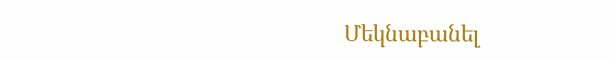Մեկնաբանել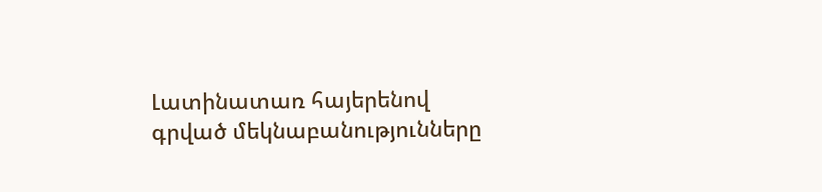Լատինատառ հայերենով գրված մեկնաբանությունները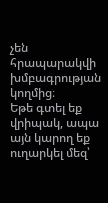չեն հրապարակվի խմբագրության կողմից։
Եթե գտել եք վրիպակ, ապա այն կարող եք ուղարկել մեզ՝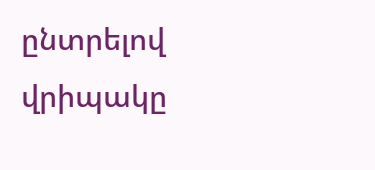ընտրելով վրիպակը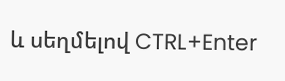և սեղմելով CTRL+Enter